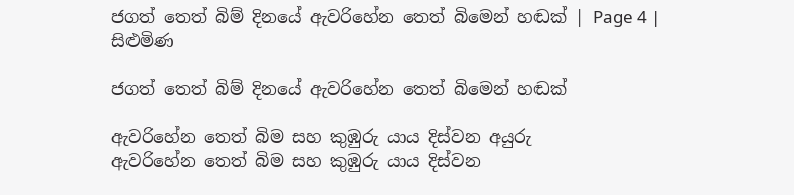ජගත් තෙත් බිම් දිනයේ ඇවරිහේන තෙත් බිමෙන් හඬක් | Page 4 | සිළුමිණ

ජගත් තෙත් බිම් දිනයේ ඇවරිහේන තෙත් බිමෙන් හඬක්

ඇවරිහේන තෙත් බිම සහ කුඹුරු යාය දිස්වන අයුරු
ඇවරිහේන තෙත් බිම සහ කුඹුරු යාය දිස්වන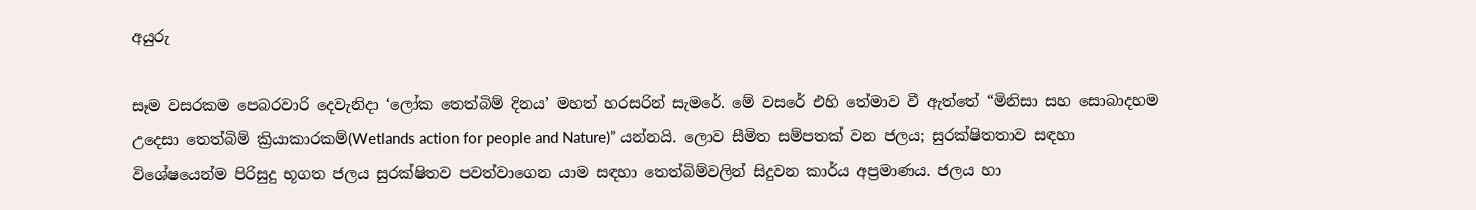අයුරු

සෑම වසරකම පෙබරවාරි දෙවැනිදා ‘ලෝක තෙත්බිම් දිනය’ මහත් හරසරින් සැමරේ. මේ වසරේ එහි තේමාව වී ඇත්තේ “මිනිසා සහ සොබාදහම උදෙසා තෙත්බිම් ක්‍රියාකාරකම්(Wetlands action for people and Nature)” යන්නයි. ලොව සීමිත සම්පතක් වන ජලය; සුරක්ෂිතතාව සඳහා විශේෂයෙන්ම පිරිසුදු භූගත ජලය සුරක්ෂිතව පවත්වාගෙන යාම සඳහා තෙත්බිම්වලින් සිදුවන කාර්ය අප්‍රමාණය. ජලය හා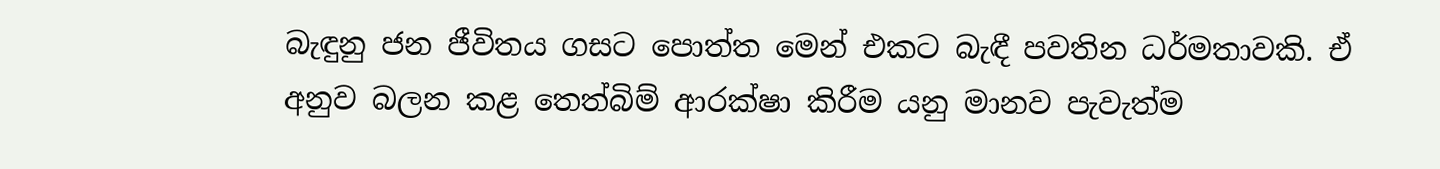බැඳුනු ජන ජීවිතය ගසට පොත්ත මෙන් එකට බැඳී පවතින ධර්මතාවකි. ඒ අනුව බලන කළ තෙත්බිම් ආරක්ෂා කිරීම යනු මානව පැවැත්ම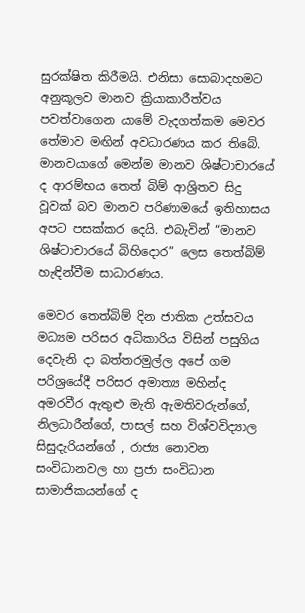සුරක්ෂිත කිරීමයි. එනිසා සොබාදහමට අනුකූලව මානව ක්‍රියාකාරීත්වය පවත්වාගෙන යාමේ වැදගත්කම මෙවර තේමාව මඟින් අවධාරණය කර තිබේ. මානවයාගේ මෙන්ම මානව ශිෂ්ටාචාරයේ ද ආරම්භය තෙත් බිම් ආශ්‍රිතව සිදු වූවක් බව මානව පරිණාමයේ ඉතිහාසය අපට පසක්කර දෙයි. එබැවින් “මානව ශිෂ්ටාචාරයේ බිහිදොර” ලෙස තෙත්බිම් හැඳින්වීම සාධාරණය.

මෙවර තෙත්බිම් දින ජාතික උත්සවය මධ්‍යම පරිසර අධිකාරිය විසින් පසුගිය දෙවැනි දා බත්තරමුල්ල අපේ ගම පරිශ්‍රයේදී පරිසර අමාත්‍ය මහින්ද අමරවීර ඇතුළු මැති ඇමතිවරුන්ගේ, නිලධාරීන්ගේ, පාසල් සහ විශ්වවිද්‍යාල සිසුදැරියන්ගේ , රාජ්‍ය නොවන සංවිධානවල හා ප්‍රජා සංවිධාන සාමාජිකයන්ගේ ද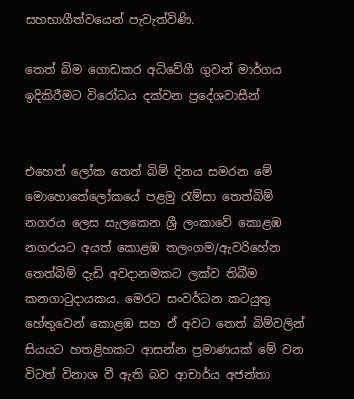සහභාගීත්වයෙන් පැවැත්විණි.

තෙත් බිම ගොඩකර අධිවේගී ගුවන් මාර්ගය ඉදිකිරීමට විරෝධය දක්වන ප්‍රදේශවාසීන්


එහෙත් ලෝක තෙත් බිම් දිනය සමරන මේ මොහොතේලෝකයේ පළමු රැම්සා තෙත්බිම් නගරය ලෙස සැලකෙන ශ්‍රී ලංකාවේ කොළඹ නගරයට අයත් කොළඹ තලංගම/ඇවරිහේන තෙත්බිම් දැඩි අවදානමකට ලක්ව තිබීම කනගාටුදායකය. මෙරට සංවර්ධන කටයුතු හේතුවෙන් කොළඹ සහ ඒ අවට තෙත් බිම්වලින් සියයට හතළිහකට ආසන්න ප්‍රමාණයක් මේ වන විටත් විනාශ වී ඇති බව ආචාර්ය අජන්තා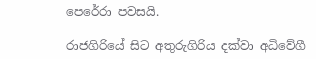පෙරේරා පවසයි.

රාජගිරියේ සිට අතුරුගිරිය දක්වා අධිවේගී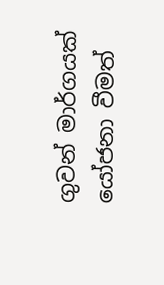ගුවන් මාර්ගයක් යෝජනා වීමත්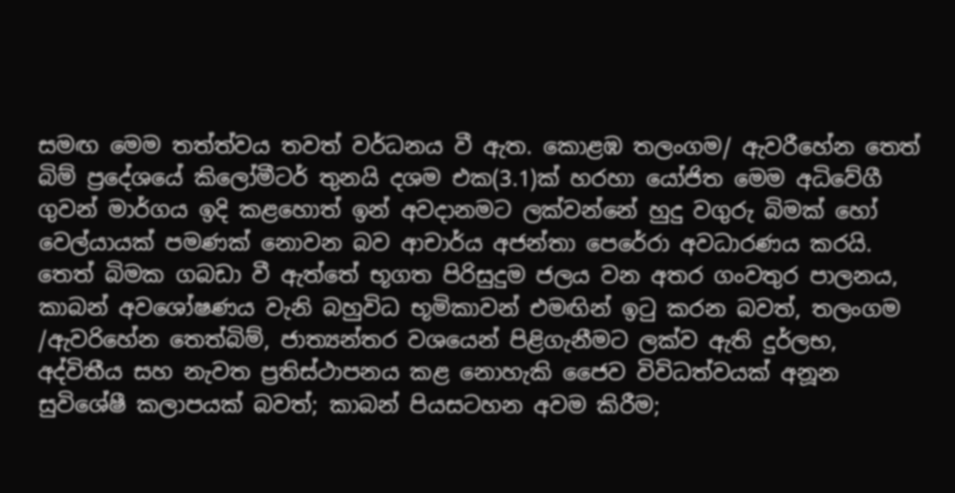සමඟ මෙම තත්ත්වය තවත් වර්ධනය වී ඇත. කොළඹ තලංගම/ ඇවරීහේන තෙත් බිම් ප්‍රදේශයේ කිලෝමීටර් තුනයි දශම එක(3.1)ක් හරහා යෝජිත මෙම අධිවේගී ගුවන් මාර්ගය ඉදි කළහොත් ඉන් අවදානමට ලක්වන්නේ හුදු වගුරු බිමක් හෝ වෙල්යායක් පමණක් නොවන බව ආචාර්ය අජන්තා පෙරේරා අවධාරණය කරයි. තෙත් බිමක ගබඩා වී ඇත්තේ භූගත පිරිසුදුම ජලය වන අතර ගංවතුර පාලනය, කාබන් අවශෝෂණය වැනි බහුවිධ භූමිකාවන් එමඟින් ඉටු කරන බවත්, තලංගම /ඇවරිහේන තෙත්බිම්, ජාත්‍යන්තර වශයෙන් පිළිගැනීමට ලක්ව ඇති දුර්ලභ, අද්විතීය සහ නැවත ප්‍රතිස්ථාපනය කළ නොහැකි ජෛව විවිධත්වයක් අනූන සුවිශේෂී කලාපයක් බවත්; කාබන් පියසටහන අවම කිරීම;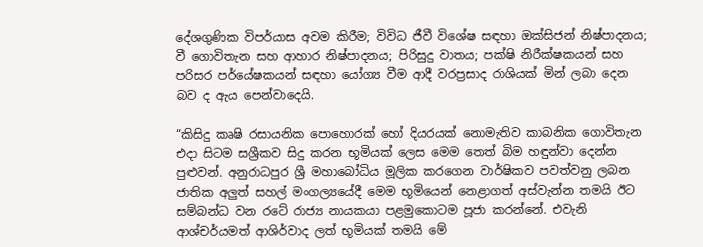දේශගුණික විපර්යාස අවම කිරීම; විවිධ ජීවී විශේෂ සඳහා ඔක්සිජන් නිෂ්පාදනය; වී ගොවිතැන සහ ආහාර නිෂ්පාදනය; පිරිසුදු වාතය; පක්ෂි නිරීක්ෂකයන් සහ පරිසර පර්යේෂකයන් සඳහා යෝග්‍ය වීම ආදී වරප්‍රසාද රාශියක් මින් ලබා දෙන බව ද ඇය පෙන්වාදෙයි.

“කිසිදු කෘෂි රසායනික පොහොරක් හෝ දියරයක් නොමැතිව කාබනික ගොවිතැන එදා සිටම සශ්‍රීකව සිදු කරන භූමියක් ලෙස මෙම තෙත් බිම හඳුන්වා දෙන්න පුළුවන්. අනුරාධපුර ශ්‍රී මහාබෝධිය මූලික කරගෙන වාර්ෂිකව පවත්වනු ලබන ජාතික අලුත් සහල් මංගල්‍යයේදී මෙම භූමියෙන් නෙළාගත් අස්වැන්න තමයි ඊට සම්බන්ධ වන රටේ රාජ්‍ය නායකයා පළමුකොටම පූජා කරන්නේ. එවැනි ආශ්චර්යමත් ආශිර්වාද ලත් භූමියක් තමයි මේ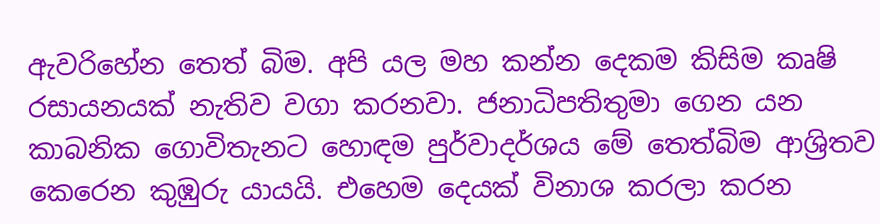ඇවරිහේන තෙත් බිම. අපි යල මහ කන්න දෙකම කිසිම කෘෂි රසායනයක් නැතිව වගා කරනවා. ජනාධිපතිතුමා ගෙන යන කාබනික ගොවිතැනට හොඳම පුර්වාදර්ශය මේ තෙත්බිම ආශ්‍රිතව කෙරෙන කුඹුරු යායයි. එහෙම දෙයක් විනාශ කරලා කරන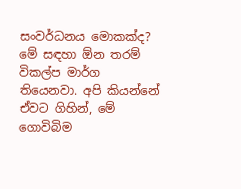සංවර්ධනය මොකක්ද? මේ සඳහා ඕන තරම් විකල්ප මාර්ග තියෙනවා. අපි කියන්නේ ඒවට ගිහින්, මේ ගොවිබිම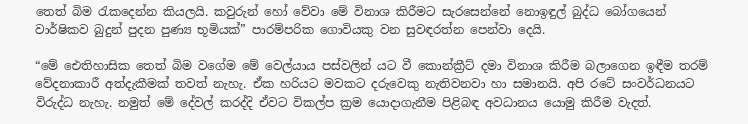තෙත් බිම රැකදෙන්න කියලයි. කවුරුන් හෝ වේවා මේ විනාශ කිරීමට සැරසෙන්නේ නොඉඳුල් බුද්ධ බෝගයෙන් වාර්ෂිකව බුදුන් පුදන පුණ්‍ය භූමියක්” පාරම්පරික ගොවියකු වන සුවඳරත්න පෙන්වා දෙයි.

“මේ ඓතිහාසික තෙත් බිම වගේම මේ වෙල්යාය පස්වලින් යට වී කොන්ක්‍රීට් දමා විනාශ කිරීම බලාගෙන ඉඳීම තරම් වේදනාකාරී අත්දැකීමක් තවත් නැහැ. ඒක හරියට මවකට දරුවෙකු නැතිවනවා හා සමානයි. අපි රටේ සංවර්ධනයට විරුද්ධ නැහැ. නමුත් මේ දේවල් කරද්දි ඒවට විකල්ප ක්‍රම යොදාගැනීම පිළිබඳ අවධානය යොමු කිරීම වැදත්.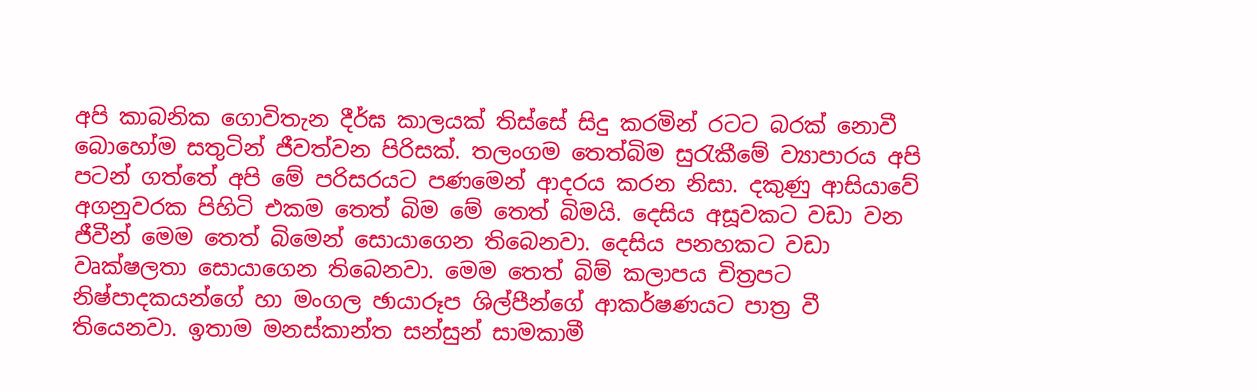අපි කාබනික ගොවිතැන දීර්ඝ කාලයක් තිස්සේ සිදු කරමින් රටට බරක් නොවී බොහෝම සතුටින් ජීවත්වන පිරිසක්. තලංගම තෙත්බිම සුරැකීමේ ව්‍යාපාරය අපි පටන් ගත්තේ අපි මේ පරිසරයට පණමෙන් ආදරය කරන නිසා. දකුණු ආසියාවේ අගනුවරක පිහිටි එකම තෙත් බිම මේ තෙත් බිමයි. දෙසිය අසූවකට වඩා වන ජීවීන් මෙම තෙත් බිමෙන් සොයාගෙන තිබෙනවා. දෙසිය පනහකට වඩා වෘක්ෂලතා සොයාගෙන තිබෙනවා. මෙම තෙත් බිම් කලාපය චිත්‍රපට නිෂ්පාදකයන්ගේ හා මංගල ඡායාරූප ශිල්පීන්ගේ ආකර්ෂණයට පාත්‍ර වී තියෙනවා. ඉතාම මනස්කාන්ත සන්සුන් සාමකාමී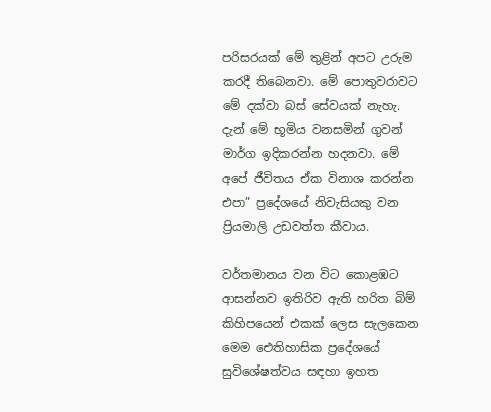පරිසරයක් මේ තුළින් අපට උරුම කරදී තිබෙනවා. මේ පොතුවරාවට මේ දක්වා බස් සේවයක් නැහැ. දැන් මේ භූමිය වනසමින් ගුවන් මාර්ග ඉදිකරන්න හදනවා. මේ අපේ ජීවිතය ඒක විනාශ කරන්න එපා” ප්‍රදේශයේ නිවැසියකු වන ප්‍රියමාලි උඩවත්ත කීවාය.

වර්තමානය වන විට කොළඹට ආසන්නව ඉතිරිව ඇති හරිත බිම් කිහිපයෙන් එකක් ලෙස සැලකෙන මෙම ඓතිහාසික ප්‍රදේශයේ සුවිශේෂත්වය සඳහා ඉහත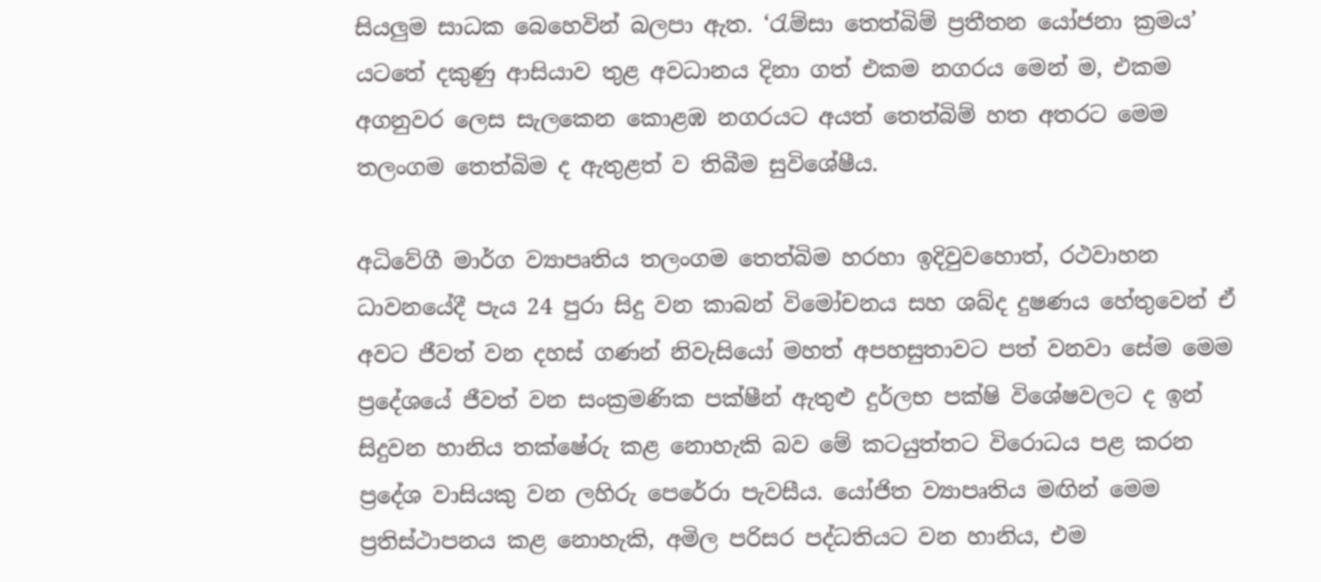සියලුම සාධක බෙහෙවින් බලපා ඇත. ‘රැම්සා තෙත්බිම් ප්‍රතීතන යෝජනා ක්‍රමය’ යටතේ දකුණු ආසියාව තුළ අවධානය දිනා ගත් එකම නගරය මෙන් ම, එකම අගනුවර ලෙස සැලකෙන කොළඹ නගරයට අයත් තෙත්බිම් හත අතරට මෙම තලංගම තෙත්බිම ද ඇතුළත් ව තිබීම සුවිශේෂීය.

අධිවේගී මාර්ග ව්‍යාපෘතිය තලංගම තෙත්බිම හරහා ඉදිවුවහොත්, රථවාහන ධාවනයේදී පැය 24 පුරා සිදු වන කාබන් විමෝචනය සහ ශබ්ද දුෂණය හේතුවෙන් ඒ අවට ජීවත් වන දහස් ගණන් නිවැසියෝ මහත් අපහසුතාවට පත් වනවා සේම මෙම ප්‍රදේශයේ ජීවත් වන සංක්‍රමණික පක්ෂීන් ඇතුළු දුර්ලභ පක්ෂි විශේෂවලට ද ඉන් සිදුවන හානිය තක්ෂේරු කළ නොහැකි බව මේ කටයුත්තට විරොධය පළ කරන ප්‍රදේශ වාසියකු වන ලහිරු පෙරේරා පැවසීය. යෝජිත ව්‍යාපෘතිය මඟින් මෙම ප්‍රතිස්ථාපනය කළ නොහැකි, අමිල පරිසර පද්ධතියට වන හානිය, එම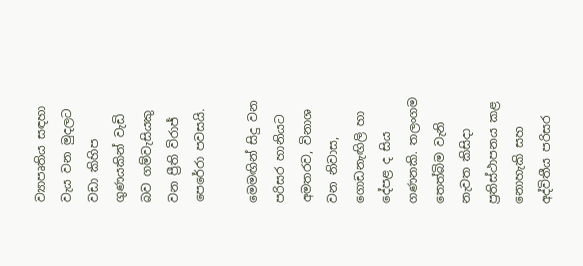ව්‍යාපෘතිය සඳහා වැය වන මුදලට වඩා කිහිප ගුණයකින් වැඩි බව ගම්වැසියකු වන ප්‍රීති විරාජ් පෙරේරා පවසයි.

මෙමඟින් සිදු වන පරිසර හානියට අමතරව, විනාශ වන නිවාස, ගොඩනැඟිලි හා දේපළ ද සිය ගණනකි. තලංගම තෙත්බිම වැනි නැවත කිසිදා ප්‍රතිස්ථාපනය කළ නොහැකි සහ අද්විතීය පරිසර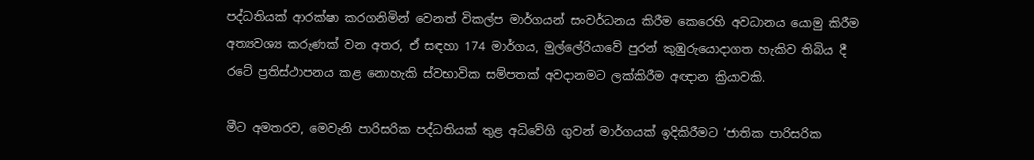පද්ධතියක් ආරක්ෂා කරගනිමින් වෙනත් විකල්ප මාර්ගයන් සංවර්ධනය කිරීම කෙරෙහි අවධානය යොමු කිරීම අත්‍යවශ්‍ය කරුණක් වන අතර, ඒ සඳහා 174 මාර්ගය, මුල්ලේරියාවේ පුරන් කුඹුරුයොදාගත හැකිව තිබිය දී රටේ ප්‍රතිස්ථාපනය කළ නොහැකි ස්වභාවික සම්පතක් අවදානමට ලක්කිරීම අඥාන ක්‍රියාවකි.

මීට අමතරව, මෙවැනි පාරිසරික පද්ධතියක් තුළ අධිවේගි ගුවන් මාර්ගයක් ඉදිකිරීමට ‘ජාතික පාරිසරික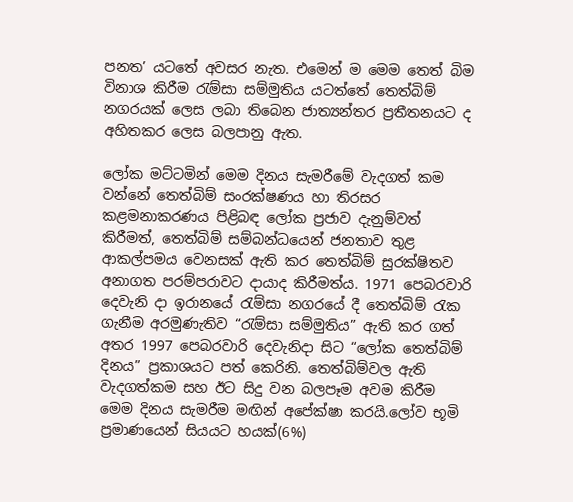පනත’ යටතේ අවසර නැත. එමෙන් ම මෙම තෙත් බිම විනාශ කිරීම රැම්සා සම්මුතිය යටත්තේ තෙත්බිම් නගරයක් ලෙස ලබා තිබෙන ජාත්‍යන්තර ප්‍රතීතනයට ද අහිතකර ලෙස බලපානු ඇත.

ලෝක මට්ටමින් මෙම දිනය සැමරීමේ වැදගත් කම වන්නේ තෙත්බිම් සංරක්ෂණය හා තිරසර කළමනාකරණය පිළිබඳ ලෝක ප්‍රජාව දැනුම්වත් කිරීමත්, තෙත්බිම් සම්බන්ධයෙන් ජනතාව තුළ ආකල්පමය වෙනසක් ඇති කර තෙත්බිම් සුරක්ෂිතව අනාගත පරම්පරාවට දායාද කිරීමත්ය. 1971 පෙබරවාරි දෙවැනි දා ඉරානයේ රැම්සා නගරයේ දී තෙත්බිම් රැක ගැනීම අරමුණැතිව “රැම්සා සම්මුතිය” ඇති කර ගත් අතර 1997 පෙබරවාරි දෙවැනිදා සිට “ලෝක තෙත්බිම් දිනය” ප්‍රකාශයට පත් කෙරිනි. තෙත්බිම්වල ඇති වැදගත්කම සහ ඊට සිදු වන බලපෑම අවම කිරීම මෙම දිනය සැමරීම මඟින් අපේක්ෂා කරයි.ලෝව භූමි ප්‍රමාණයෙන් සියයට හයක්(6%)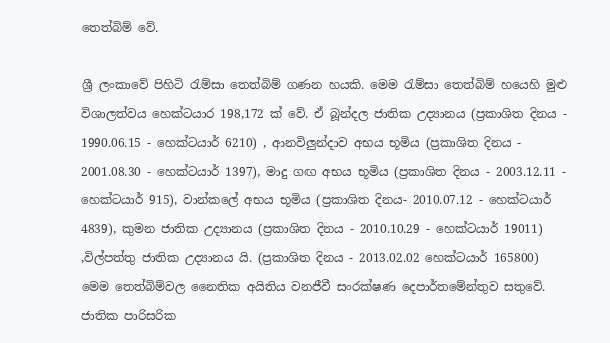තෙත්බිම් වේ.

ශ්‍රී ලංකාවේ පිහිටි රැම්සා තෙත්බිම් ගණන හයකි. මෙම රැම්සා තෙත්බිම් හයෙහි මුළු විශාලත්වය හෙක්ටයාර 198,172 ක් වේ. ඒ බූන්දල ජාතික උද්‍යානය (ප්‍රකාශිත දිනය - 1990.06.15 - හෙක්ටයාර් 6210) , ආනවිලුන්දාව අභය භූමිය (ප්‍රකාශිත දිනය - 2001.08.30 - හෙක්ටයාර් 1397), මාදු ගඟ අභය භූමිය (ප්‍රකාශිත දිනය - 2003.12.11 - හෙක්ටයාර් 915), වාන්කලේ අභය භූමිය (ප්‍රකාශිත දිනය- 2010.07.12 - හෙක්ටයාර් 4839), කුමන ජාතික උද්‍යානය (ප්‍රකාශිත දිනය - 2010.10.29 - හෙක්ටයාර් 19011) ,විල්පත්තු ජාතික උද්‍යානය යි. (ප්‍රකාශිත දිනය - 2013.02.02 හෙක්ටයාර් 165800) මෙම තෙත්බිම්වල නෛතික අයිතිය වනජීවී සංරක්ෂණ දෙපාර්තමේන්තුව සතුවේ. ජාතික පාරිසරික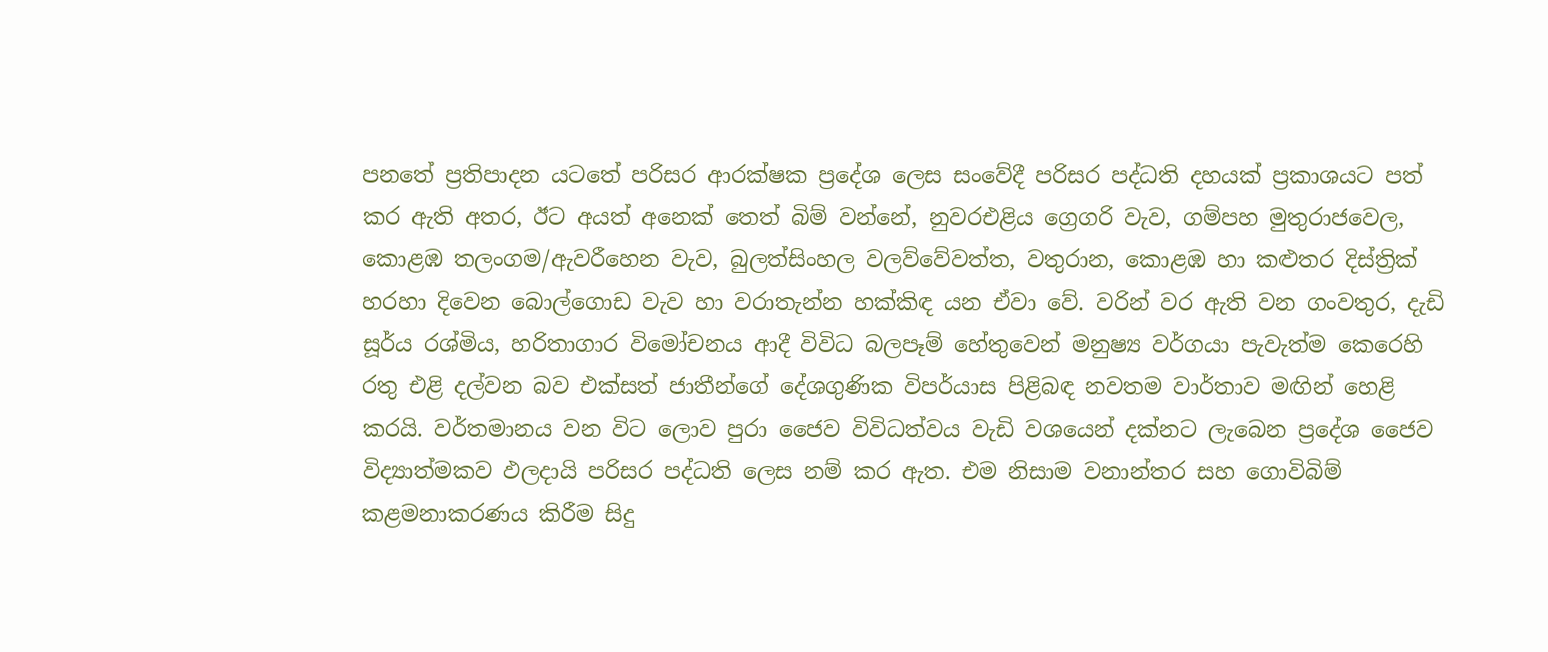පනතේ ප්‍රතිපාදන යටතේ පරිසර ආරක්ෂක ප්‍රදේශ ලෙස සංවේදී පරිසර පද්ධති දහයක් ප්‍රකාශයට පත් කර ඇති අතර, ඊට අයත් අනෙක් තෙත් බිම් වන්නේ, නුවරඑළිය ග්‍රෙගරි වැව, ගම්පහ මුතුරාජවෙල, කොළඹ තලංගම/ඇවරීහෙන වැව, බුලත්සිංහල වලව්වේවත්ත, වතුරාන, කොළඹ හා කළුතර දිස්ත්‍රික් හරහා දිවෙන බොල්ගොඩ වැව හා වරාතැන්න හක්කිඳ යන ඒවා වේ. වරින් වර ඇති වන ගංවතුර, දැඩි සූර්ය රශ්මිය, හරිතාගාර විමෝචනය ආදී විවිධ බලපෑම් හේතුවෙන් මනුෂ්‍ය වර්ගයා පැවැත්ම කෙරෙහි රතු එළි දල්වන බව එක්සත් ජාතීන්ගේ දේශගුණික විපර්යාස පිළිබඳ නවතම වාර්තාව මඟින් හෙළි කරයි. වර්තමානය වන විට ලොව පුරා ජෛව විවිධත්වය වැඩි වශයෙන් දක්නට ලැබෙන ප්‍රදේශ ජෛව විද්‍යාත්මකව ඵලදායි පරිසර පද්ධති ලෙස නම් කර ඇත. එම නිසාම වනාන්තර සහ ගොවිබිම් කළමනාකරණය කිරීම සිදු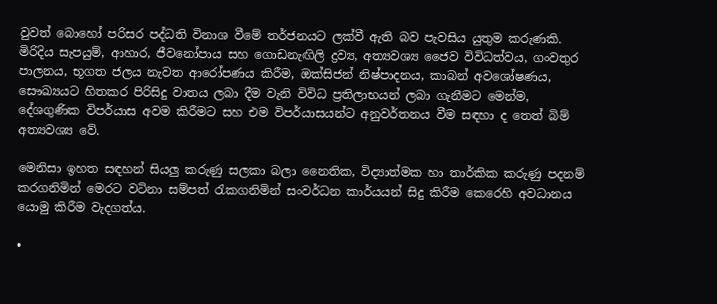වුවත් බොහෝ පරිසර පද්ධති විනාශ වීමේ තර්ජනයට ලක්වී ඇති බව පැවසිය යුතුම කරුණකි. මිරිදිය සැපයුම්, ආහාර, ජීවනෝපාය සහ ගොඩනැඟිලි ද්‍රව්‍ය, අත්‍යවශ්‍ය ජෛව විවිධත්වය, ගංවතුර පාලනය, භූගත ජලය නැවත ආරෝපණය කිරීම, ඔක්සිජන් නිෂ්පාදනය, කාබන් අවශෝෂණය, සෞඛ්‍යයට හිතකර පිරිසිදු වාතය ලබා දීම වැනි විවිධ ප්‍රතිලාභයන් ලබා ගැනීමට මෙන්ම, දේශගුණික විපර්යාස අවම කිරීමට සහ එම විපර්යාසයන්ට අනුවර්තනය වීම සඳහා ද තෙත් බිම් අත්‍යවශ්‍ය වේ.

මෙනිසා ඉහත සඳහන් සියලු කරුණු සලකා බලා නෛතික, විද්‍යාත්මක හා තාර්කික කරුණු පදනම් කරගනිමින් මෙරට වටිනා සම්පත් රැකගනිමින් සංවර්ධන කාර්යයන් සිදු කිරීම කෙරෙහි අවධානය යොමු කිරීම වැදගත්ය.

•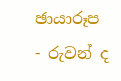ඡායාරූප - රුවන් ද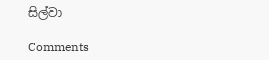සිල්වා

Comments